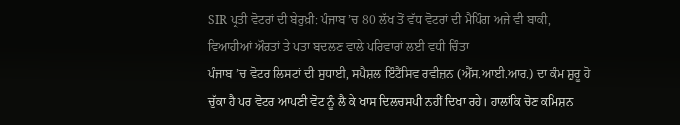SIR ਪ੍ਰਤੀ ਵੋਟਰਾਂ ਦੀ ਬੇਰੁਖ਼ੀ: ਪੰਜਾਬ ’ਚ 80 ਲੱਖ ਤੋਂ ਵੱਧ ਵੋਟਰਾਂ ਦੀ ਮੈਪਿੰਗ ਅਜੇ ਵੀ ਬਾਕੀ, ਵਿਆਹੀਆਂ ਔਰਤਾਂ ਤੇ ਪਤਾ ਬਦਲਣ ਵਾਲੇ ਪਰਿਵਾਰਾਂ ਲਈ ਵਧੀ ਚਿੰਤਾ
ਪੰਜਾਬ ’ਚ ਵੋਟਰ ਲਿਸਟਾਂ ਦੀ ਸੁਧਾਈ, ਸਪੈਸ਼ਲ ਇੰਟੈਂਸਿਵ ਰਵੀਜ਼ਨ (ਐੱਸ.ਆਈ.ਆਰ.) ਦਾ ਕੰਮ ਸ਼ੁਰੂ ਹੋ ਚੁੱਕਾ ਹੈ ਪਰ ਵੋਟਰ ਆਪਣੀ ਵੋਟ ਨੂੰ ਲੈ ਕੇ ਖਾਸ ਦਿਲਚਸਪੀ ਨਹੀਂ ਦਿਖਾ ਰਹੇ। ਹਾਲਾਂਕਿ ਚੋਣ ਕਮਿਸ਼ਨ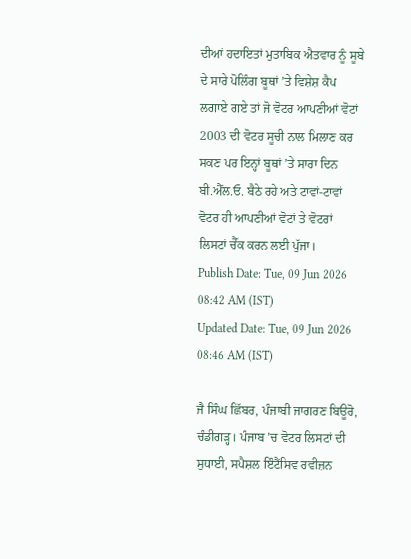ਦੀਆਂ ਹਦਾਇਤਾਂ ਮੁਤਾਬਿਕ ਐਤਵਾਰ ਨੂੰ ਸੂਬੇ ਦੇ ਸਾਰੇ ਪੋਲਿੰਗ ਬੂਥਾਂ ’ਤੇ ਵਿਸ਼ੇਸ਼ ਕੈਪ ਲਗਾਏ ਗਏ ਤਾਂ ਜੋ ਵੋਟਰ ਆਪਣੀਆਂ ਵੋਟਾਂ 2003 ਦੀ ਵੋਟਰ ਸੂਚੀ ਨਾਲ ਮਿਲਾਣ ਕਰ ਸਕਣ ਪਰ ਇਨ੍ਹਾਂ ਬੂਥਾਂ ’ਤੇ ਸਾਰਾ ਦਿਨ ਬੀ.ਐੱਲ.ਓ. ਬੈਠੇ ਰਹੇ ਅਤੇ ਟਾਵਾਂ-ਟਾਵਾਂ ਵੋਟਰ ਹੀ ਆਪਣੀਆਂ ਵੋਟਾਂ ਤੇ ਵੋਟਰਾਂ ਲਿਸਟਾਂ ਚੈੱਕ ਕਰਨ ਲਈ ਪੁੱਜਾ।
Publish Date: Tue, 09 Jun 2026 08:42 AM (IST)
Updated Date: Tue, 09 Jun 2026 08:46 AM (IST)

ਜੈ ਸਿੰਘ ਛਿੱਬਰ, ਪੰਜਾਬੀ ਜਾਗਰਣ ਬਿਊਰੋ, ਚੰਡੀਗੜ੍ਹ। ਪੰਜਾਬ ’ਚ ਵੋਟਰ ਲਿਸਟਾਂ ਦੀ ਸੁਧਾਈ, ਸਪੈਸ਼ਲ ਇੰਟੈਂਸਿਵ ਰਵੀਜ਼ਨ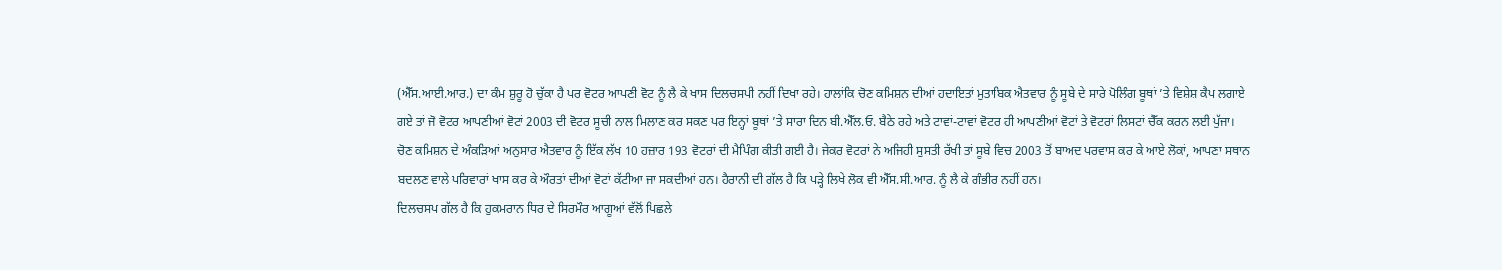(ਐੱਸ.ਆਈ.ਆਰ.) ਦਾ ਕੰਮ ਸ਼ੁਰੂ ਹੋ ਚੁੱਕਾ ਹੈ ਪਰ ਵੋਟਰ ਆਪਣੀ ਵੋਟ ਨੂੰ ਲੈ ਕੇ ਖਾਸ ਦਿਲਚਸਪੀ ਨਹੀਂ ਦਿਖਾ ਰਹੇ। ਹਾਲਾਂਕਿ ਚੋਣ ਕਮਿਸ਼ਨ ਦੀਆਂ ਹਦਾਇਤਾਂ ਮੁਤਾਬਿਕ ਐਤਵਾਰ ਨੂੰ ਸੂਬੇ ਦੇ ਸਾਰੇ ਪੋਲਿੰਗ ਬੂਥਾਂ ’ਤੇ ਵਿਸ਼ੇਸ਼ ਕੈਪ ਲਗਾਏ ਗਏ ਤਾਂ ਜੋ ਵੋਟਰ ਆਪਣੀਆਂ ਵੋਟਾਂ 2003 ਦੀ ਵੋਟਰ ਸੂਚੀ ਨਾਲ ਮਿਲਾਣ ਕਰ ਸਕਣ ਪਰ ਇਨ੍ਹਾਂ ਬੂਥਾਂ ’ਤੇ ਸਾਰਾ ਦਿਨ ਬੀ.ਐੱਲ.ਓ. ਬੈਠੇ ਰਹੇ ਅਤੇ ਟਾਵਾਂ-ਟਾਵਾਂ ਵੋਟਰ ਹੀ ਆਪਣੀਆਂ ਵੋਟਾਂ ਤੇ ਵੋਟਰਾਂ ਲਿਸਟਾਂ ਚੈੱਕ ਕਰਨ ਲਈ ਪੁੱਜਾ।
ਚੋਣ ਕਮਿਸ਼ਨ ਦੇ ਅੰਕੜਿਆਂ ਅਨੁਸਾਰ ਐਤਵਾਰ ਨੂੰ ਇੱਕ ਲੱਖ 10 ਹਜ਼ਾਰ 193 ਵੋਟਰਾਂ ਦੀ ਮੈਪਿੰਗ ਕੀਤੀ ਗਈ ਹੈ। ਜੇਕਰ ਵੋਟਰਾਂ ਨੇ ਅਜਿਹੀ ਸੁਸਤੀ ਰੱਖੀ ਤਾਂ ਸੂਬੇ ਵਿਚ 2003 ਤੋਂ ਬਾਅਦ ਪਰਵਾਸ ਕਰ ਕੇ ਆਏ ਲੋਕਾਂ, ਆਪਣਾ ਸਥਾਨ ਬਦਲਣ ਵਾਲੇ ਪਰਿਵਾਰਾਂ ਖਾਸ ਕਰ ਕੇ ਔਰਤਾਂ ਦੀਆਂ ਵੋਟਾਂ ਕੱਟੀਆ ਜਾ ਸਕਦੀਆਂ ਹਨ। ਹੈਰਾਨੀ ਦੀ ਗੱਲ ਹੈ ਕਿ ਪੜ੍ਹੇ ਲਿਖੇ ਲੋਕ ਵੀ ਐੱਸ.ਸੀ.ਆਰ. ਨੂੰ ਲੈ ਕੇ ਗੰਭੀਰ ਨਹੀਂ ਹਨ।
ਦਿਲਚਸਪ ਗੱਲ ਹੈ ਕਿ ਹੁਕਮਰਾਨ ਧਿਰ ਦੇ ਸਿਰਮੌਰ ਆਗੂਆਂ ਵੱਲੋਂ ਪਿਛਲੇ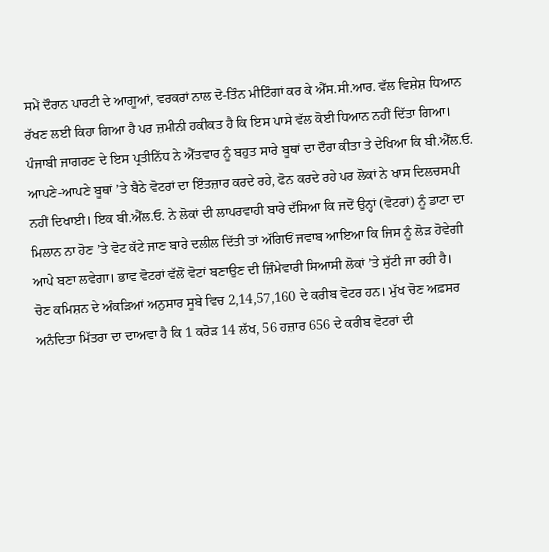ਸਮੇਂ ਦੌਰਾਨ ਪਾਰਟੀ ਦੇ ਆਗੂਆਂ, ਵਰਕਰਾਂ ਨਾਲ ਦੋ-ਤਿੰਨ ਮੀਟਿੰਗਾਂ ਕਰ ਕੇ ਐੱਸ.ਸੀ.ਆਰ. ਵੱਲ ਵਿਸ਼ੇਸ਼ ਧਿਆਨ ਰੱਖਣ ਲਈ ਕਿਹਾ ਗਿਆ ਹੈ ਪਰ ਜ਼ਮੀਨੀ ਹਕੀਕਤ ਹੈ ਕਿ ਇਸ ਪਾਸੇ ਵੱਲ ਕੋਈ ਧਿਆਨ ਨਹੀਂ ਦਿੱਤਾ ਗਿਆ।
ਪੰਜਾਬੀ ਜਾਗਰਣ ਦੇ ਇਸ ਪ੍ਰਤੀਨਿੱਧ ਨੇ ਐੱਤਵਾਰ ਨੂੰ ਬਹੁਤ ਸਾਰੇ ਬੂਥਾਂ ਦਾ ਦੌਰਾ ਕੀਤਾ ਤੇ ਦੇਖਿਆ ਕਿ ਬੀ.ਐੱਲ.ਓ. ਆਪਣੇ-ਆਪਣੇ ਬੂਥਾਂ ’ਤੇ ਬੈਠੇ ਵੋਟਰਾਂ ਦਾ ਇੰਤਜ਼ਾਰ ਕਰਦੇ ਰਹੇ, ਫੋਨ ਕਰਦੇ ਰਹੇ ਪਰ ਲੋਕਾਂ ਨੇ ਖਾਸ ਦਿਲਚਸਪੀ ਨਹੀਂ ਦਿਖਾਈ। ਇਕ ਬੀ.ਐੱਲ.ਓ. ਨੇ ਲੋਕਾਂ ਦੀ ਲਾਪਰਵਾਹੀ ਬਾਰੇ ਦੱਸਿਆ ਕਿ ਜਦੋਂ ਉਨ੍ਹਾਂ (ਵੋਟਰਾਂ) ਨੂੰ ਡਾਟਾ ਦਾ ਮਿਲਾਨ ਨਾ ਹੋਣ ’ਤੇ ਵੋਟ ਕੱਟੇ ਜਾਣ ਬਾਰੇ ਦਲੀਲ ਦਿੱਤੀ ਤਾਂ ਅੱਗਿਓਂ ਜਵਾਬ ਆਇਆ ਕਿ ਜਿਸ ਨੂੰ ਲੋੜ ਹੋਵੇਗੀ ਆਪੇ ਬਣਾ ਲਵੇਗਾ। ਭਾਵ ਵੋਟਰਾਂ ਵੱਲੋਂ ਵੋਟਾਂ ਬਣਾਉਣ ਦੀ ਜ਼ਿੰਮੇਵਾਰੀ ਸਿਆਸੀ ਲੋਕਾਂ ’ਤੇ ਸੁੱਟੀ ਜਾ ਰਹੀ ਹੈ।
ਚੋਣ ਕਮਿਸ਼ਨ ਦੇ ਅੰਕੜਿਆਂ ਅਨੁਸਾਰ ਸੂਬੇ ਵਿਚ 2,14,57,160 ਦੇ ਕਰੀਬ ਵੋਟਰ ਹਨ। ਮੁੱਖ ਚੋਣ ਅਫ਼ਸਰ ਅਨੰਦਿਤਾ ਮਿੱਤਰਾ ਦਾ ਦਾਅਵਾ ਹੈ ਕਿ 1 ਕਰੋੜ 14 ਲੱਖ, 56 ਹਜ਼ਾਰ 656 ਦੇ ਕਰੀਬ ਵੋਟਰਾਂ ਦੀ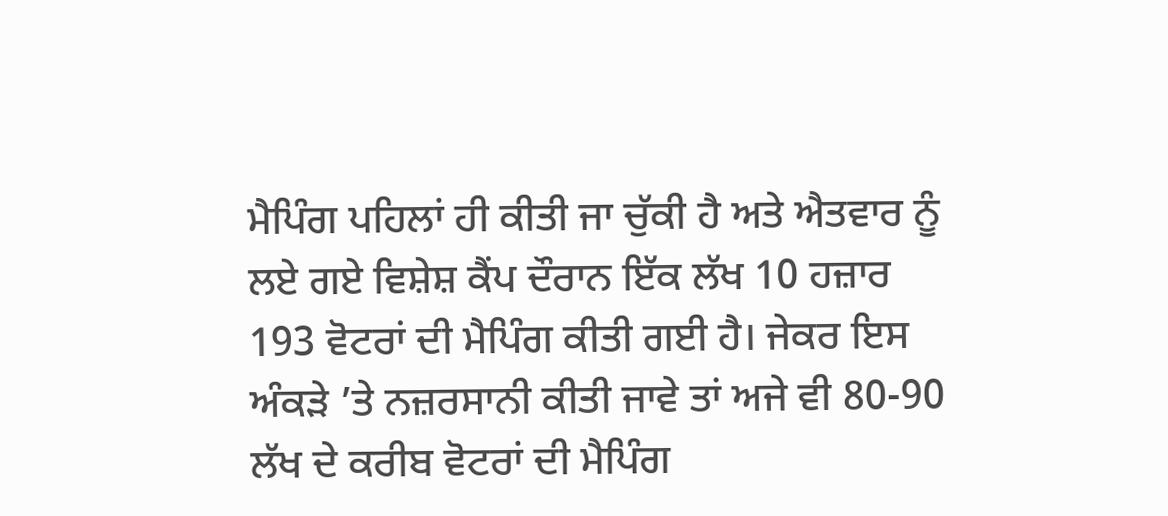ਮੈਪਿੰਗ ਪਹਿਲਾਂ ਹੀ ਕੀਤੀ ਜਾ ਚੁੱਕੀ ਹੈ ਅਤੇ ਐਤਵਾਰ ਨੂੰ ਲਏ ਗਏ ਵਿਸ਼ੇਸ਼ ਕੈਂਪ ਦੌਰਾਨ ਇੱਕ ਲੱਖ 10 ਹਜ਼ਾਰ 193 ਵੋਟਰਾਂ ਦੀ ਮੈਪਿੰਗ ਕੀਤੀ ਗਈ ਹੈ। ਜੇਕਰ ਇਸ ਅੰਕੜੇ ’ਤੇ ਨਜ਼ਰਸਾਨੀ ਕੀਤੀ ਜਾਵੇ ਤਾਂ ਅਜੇ ਵੀ 80-90 ਲੱਖ ਦੇ ਕਰੀਬ ਵੋਟਰਾਂ ਦੀ ਮੈਪਿੰਗ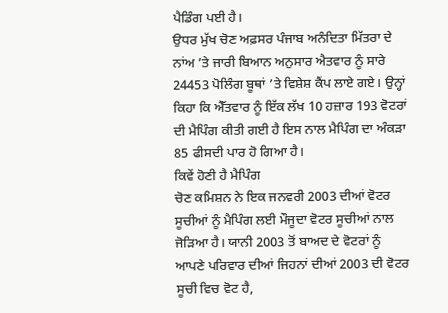ਪੈਡਿੰਗ ਪਈ ਹੈ।
ਉਧਰ ਮੁੱਖ ਚੋਣ ਅਫ਼ਸਰ ਪੰਜਾਬ ਅਨੰਦਿਤਾ ਮਿੱਤਰਾ ਦੇ ਨਾਂਅ ’ਤੇ ਜਾਰੀ ਬਿਆਨ ਅਨੁਸਾਰ ਐਤਵਾਰ ਨੂੰ ਸਾਰੇ 24453 ਪੋਲਿੰਗ ਬੂਥਾਂ ’ਤੇ ਵਿਸ਼ੇਸ਼ ਕੈਂਪ ਲਾਏ ਗਏ। ਉਨ੍ਹਾਂ ਕਿਹਾ ਕਿ ਐੱਤਵਾਰ ਨੂੰ ਇੱਕ ਲੱਖ 10 ਹਜ਼ਾਰ 193 ਵੋਟਰਾਂ ਦੀ ਮੈਪਿੰਗ ਕੀਤੀ ਗਈ ਹੈ ਇਸ ਨਾਲ ਮੈਪਿੰਗ ਦਾ ਅੰਕੜਾ 85 ਫੀਸਦੀ ਪਾਰ ਹੋ ਗਿਆ ਹੈ।
ਕਿਵੇਂ ਹੋਣੀ ਹੈ ਮੈਪਿੰਗ
ਚੋਣ ਕਮਿਸ਼ਨ ਨੇ ਇਕ ਜਨਵਰੀ 2003 ਦੀਆਂ ਵੋਟਰ ਸੂਚੀਆਂ ਨੂੰ ਮੈਪਿੰਗ ਲਈ ਮੌਜੂਦਾ ਵੋਟਰ ਸੂਚੀਆਂ ਨਾਲ ਜੋੜਿਆ ਹੈ। ਯਾਨੀ 2003 ਤੋਂ ਬਾਅਦ ਦੇ ਵੋਟਰਾਂ ਨੂੰ ਆਪਣੇ ਪਰਿਵਾਰ ਦੀਆਂ ਜਿਹਨਾਂ ਦੀਆਂ 2003 ਦੀ ਵੋਟਰ ਸੂਚੀ ਵਿਚ ਵੋਟ ਹੈ,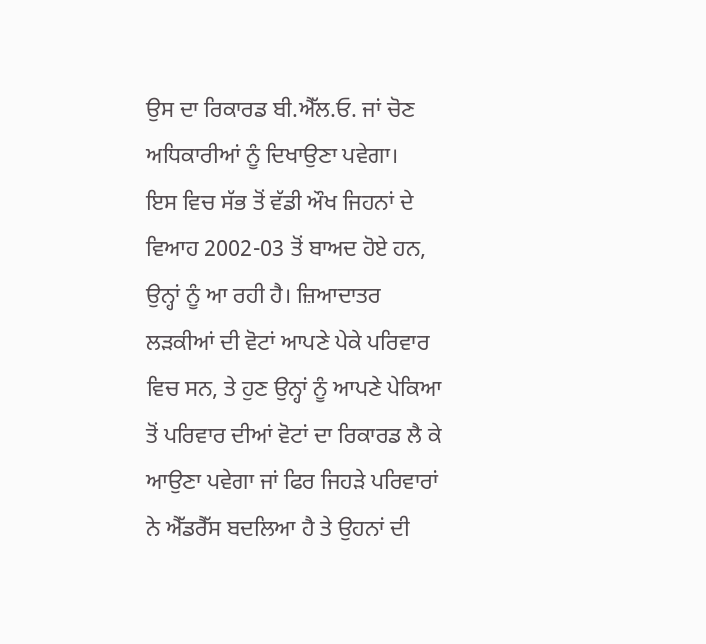ਉਸ ਦਾ ਰਿਕਾਰਡ ਬੀ.ਐੱਲ.ਓ. ਜਾਂ ਚੋਣ ਅਧਿਕਾਰੀਆਂ ਨੂੰ ਦਿਖਾਉਣਾ ਪਵੇਗਾ।
ਇਸ ਵਿਚ ਸੱਭ ਤੋਂ ਵੱਡੀ ਔਖ ਜਿਹਨਾਂ ਦੇ ਵਿਆਹ 2002-03 ਤੋਂ ਬਾਅਦ ਹੋਏ ਹਨ, ਉਨ੍ਹਾਂ ਨੂੰ ਆ ਰਹੀ ਹੈ। ਜ਼ਿਆਦਾਤਰ ਲੜਕੀਆਂ ਦੀ ਵੋਟਾਂ ਆਪਣੇ ਪੇਕੇ ਪਰਿਵਾਰ ਵਿਚ ਸਨ, ਤੇ ਹੁਣ ਉਨ੍ਹਾਂ ਨੂੰ ਆਪਣੇ ਪੇਕਿਆ ਤੋਂ ਪਰਿਵਾਰ ਦੀਆਂ ਵੋਟਾਂ ਦਾ ਰਿਕਾਰਡ ਲੈ ਕੇ ਆਉਣਾ ਪਵੇਗਾ ਜਾਂ ਫਿਰ ਜਿਹੜੇ ਪਰਿਵਾਰਾਂ ਨੇ ਐੱਡਰੈੱਸ ਬਦਲਿਆ ਹੈ ਤੇ ਉਹਨਾਂ ਦੀ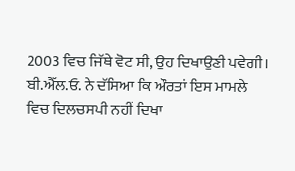2003 ਵਿਚ ਜਿੱਥੇ ਵੋਟ ਸੀ, ਉਹ ਦਿਖਾਉਣੀ ਪਵੇਗੀ।
ਬੀ.ਐੱਲ.ਓ. ਨੇ ਦੱਸਿਆ ਕਿ ਔਰਤਾਂ ਇਸ ਮਾਮਲੇ ਵਿਚ ਦਿਲਚਸਪੀ ਨਹੀਂ ਦਿਖਾ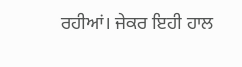ਰਹੀਆਂ। ਜੇਕਰ ਇਹੀ ਹਾਲ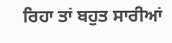ਰਿਹਾ ਤਾਂ ਬਹੁਤ ਸਾਰੀਆਂ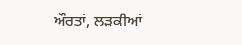ਔਰਤਾਂ, ਲੜਕੀਆਂ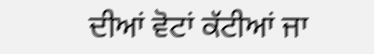ਦੀਆਂ ਵੋਟਾਂ ਕੱਟੀਆਂ ਜਾ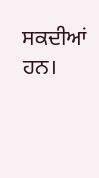ਸਕਦੀਆਂ ਹਨ।